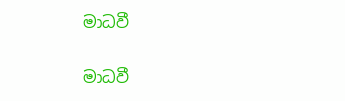මාධවී

මාධවී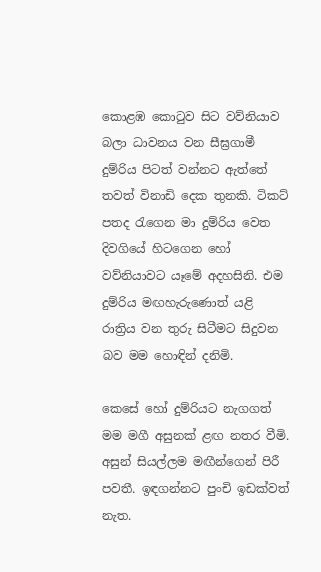කොළඹ කොටුව සිට වව්නියාව බලා ධාවනය වන සීඝ්‍රගාමී දුම්රිය පිටත් වන්නට ඇත්තේ තවත් විනාඩි දෙක තුනකි. ටිකට් පතද රැගෙන මා දුම්රිය වෙත දිවගියේ හිටගෙන හෝ වව්නියාවට යෑමේ අදහසිනි. එම දුම්රිය මඟහැරුණොත් යළි රාත්‍රිය වන තුරු සිටීමට සිදුවන බව මම හොඳින් දනිමි.

කෙසේ හෝ දුම්රියට නැගගත් මම මගී අසුනක් ළඟ නතර වීමි. අසුන් සියල්ලම මඟීන්ගෙන් පිරී පවතී. ඉඳගන්නට පුංචි ඉඩක්වත් නැත.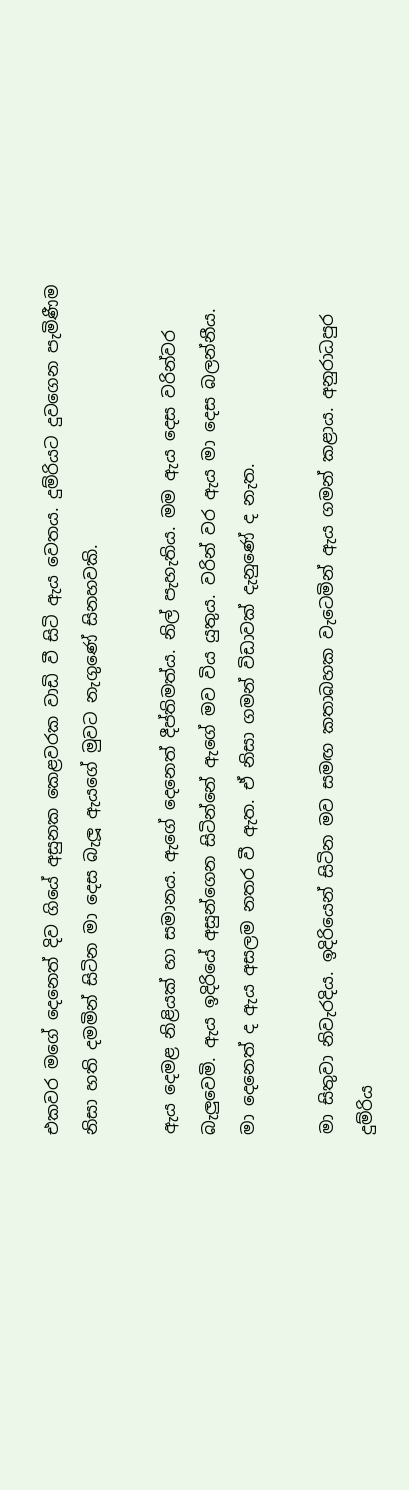එකවර මගේ දෙනෙත් දිව ගියේ අසුනක කෙළවරක වාඩි වී සිටි ඇය වෙතය. දුම්රියට දුවගෙන පැමිණීම නිසා හති දමමින් සිටින මා දෙස බැලූ ඇයගේ මුවට නැගුණේ සිනහවකි.

ඇය දෙමළ නිළියක් හා සමානය. ඇගේ දෙනෙත් දීප්තිමත්ය. නිල් පැහැතිය. මම ඇය දෙස වරින්වර බැලුවෙමි. ඇය ඉදිරියේ අසුන්ගෙන සිටින්නේ ඇගේ මව විය යුතුය. වරින් වර ඇය මා දෙස බලන්නීය. මා දෙනෙත් ද ඇය අසලම නතර වී ඇත. ඒ නිසා ගමන් විඩාවක් දැනුණේ ද නැත.

මා සිතුවා නිවැරදිය. ඉදිරියෙන් සිටින මව සමඟ කතාබහක වැටෙමින් ඇය ගමන් කළාය. අනුරාධපුර දුම්රිය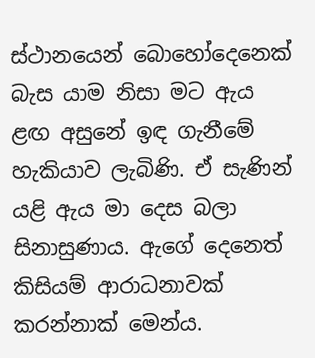ස්ථානයෙන් බොහෝදෙනෙක් බැස යාම නිසා මට ඇය ළඟ අසුනේ ඉඳ ගැනීමේ හැකියාව ලැබිණි. ඒ සැණින් යළි ඇය මා දෙස බලා සිනාසුණාය. ඇගේ දෙනෙත් කිසියම් ආරාධනාවක් කරන්නාක් මෙන්ය.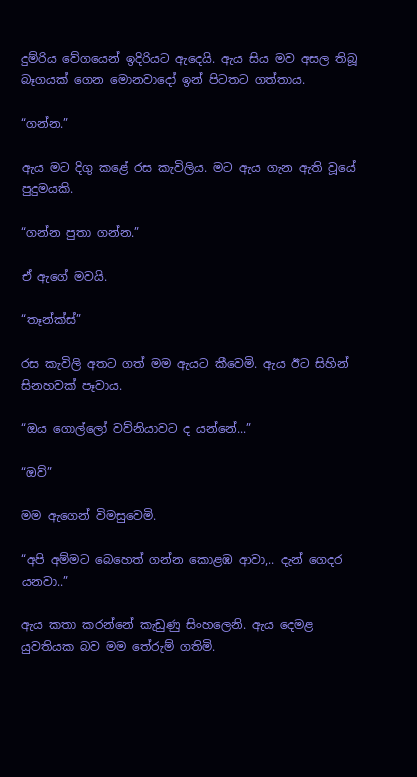දුම්රිය වේගයෙන් ඉදිරියට ඇදෙයි. ඇය සිය මව අසල තිබූ බෑගයක් ගෙන මොනවාදෝ ඉන් පිටතට ගත්තාය.

“ගන්න.”

ඇය මට දිගු කළේ රස කැවිලිය. මට ඇය ගැන ඇති වූයේ පුදුමයකි.

“ගන්න පුතා ගන්න.”

ඒ ඇගේ මවයි.

“තෑන්ක්ස්”

රස කැවිලි අතට ගත් මම ඇයට කීවෙමි. ඇය ඊට සිහින් සිනහවක් පෑවාය.

“ඔය ගොල්ලෝ වව්නියාවට ද යන්නේ...”

“ඔව්”

මම ඇගෙන් විමසුවෙමි.

“අපි අම්මට බෙහෙත් ගන්න කොළඹ ආවා,.. දැන් ගෙදර යනවා..”

ඇය කතා කරන්නේ කැඩුණු සිංහලෙනි. ඇය දෙමළ යුවතියක බව මම තේරුම් ගතිමි.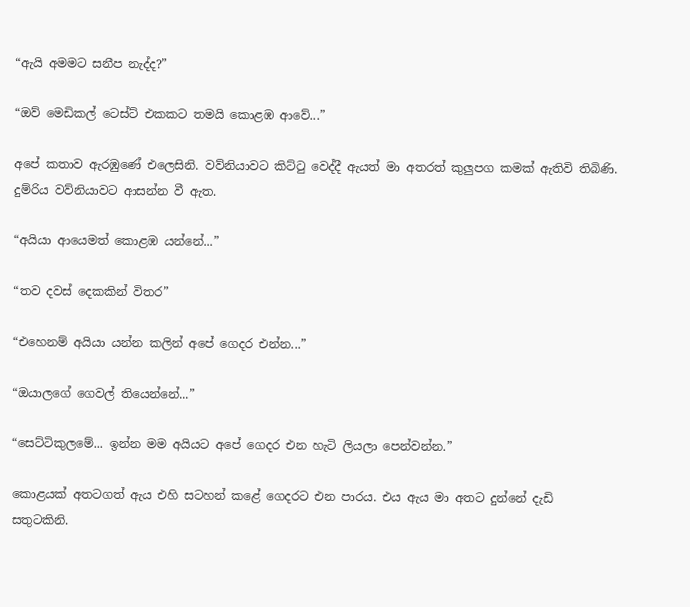“ඇයි අමමට සනීප නැද්ද?”

“ඔව් මෙඩිකල් ටෙස්ට් එකකට තමයි කොළඹ ආවේ...”

අපේ කතාව ඇරඹුණේ එලෙසිනි. වව්නියාවට කිට්ටු වෙද්දී ඇයත් මා අතරත් කුලුපග කමක් ඇතිවි තිබිණි. දුම්රිය වව්නියාවට ආසන්න වී ඇත.

“අයියා ආයෙමත් කොළඹ යන්නේ...”

“තව දවස් දෙකකින් විතර”

“එහෙනම් අයියා යන්න කලින් අපේ ගෙදර එන්න...”

“ඔයාලගේ ගෙවල් තියෙන්නේ...”

“සෙට්ටිකුලමේ... ඉන්න මම අයියට අපේ ගෙදර එන හැටි ලියලා පෙන්වන්න.”

කොළයක් අතටගත් ඇය එහි සටහන් කළේ ගෙදරට එන පාරය. එය ඇය මා අතට දුන්නේ දැඩි සතුටකිනි.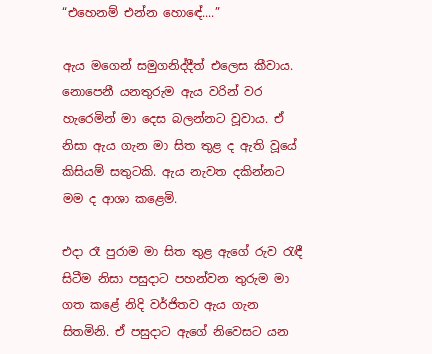“එහෙනම් එන්න හොඳේ....”

ඇය මගෙන් සමුගනිද්දීත් එලෙස කීවාය. නොපෙනී යනතුරුම ඇය වරින් වර හැරෙමින් මා දෙස බලන්නට වූවාය. ඒ නිසා ඇය ගැන මා සිත තුළ ද ඇති වූයේ කිසියම් සතුටකි. ඇය නැවත දකින්නට මම ද ආශා කළෙමි.

එදා රෑ පුරාම මා සිත තුළ ඇගේ රුව රැඳී සිටීම නිසා පසුදාට පහන්වන තුරුම මා ගත කළේ නිදි වර්ජිතව ඇය ගැන සිතමිනි. ඒ පසුදාට ඇගේ නිවෙසට යන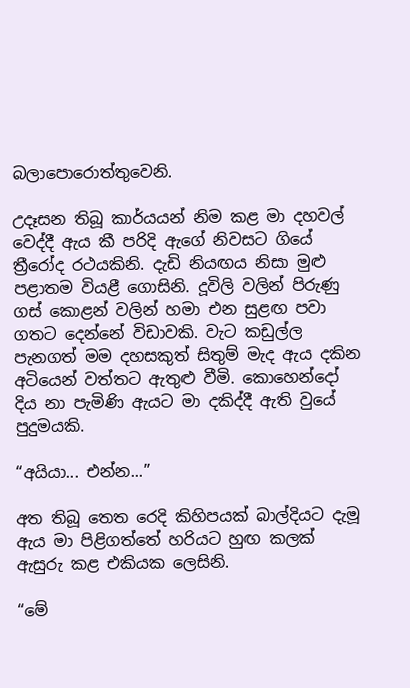බලාපොරොත්තුවෙනි.

උදෑසන තිබූ කාර්යයන් නිම කළ මා දහවල් වෙද්දී ඇය කී පරිදි ඇගේ නිවසට ගියේ ත්‍රීරෝද රථයකිනි. දැඩි නියඟය නිසා මුළු පළාතම වියළී ගොසිනි. දූවිලි වලින් පිරුණු ගස් කොළන් වලින් හමා එන සුළඟ පවා ගතට දෙන්නේ විඩාවකි. වැට කඩුල්ල පැනගත් මම දහසකුත් සිතුම් මැද ඇය දකින අටියෙන් වත්තට ඇතුළු වීමි. කොහෙන්දෝ දිය නා පැමිණි ඇයට මා දකිද්දී ඇති වුයේ පුදුමයකි.

“අයියා... එන්න...”

අත තිබූ තෙත රෙදි කිහිපයක් බාල්දියට දැමූ ඇය මා පිළිගත්තේ හරියට හුඟ කලක් ඇසුරු කළ එකියක ලෙසිනි.

“මේ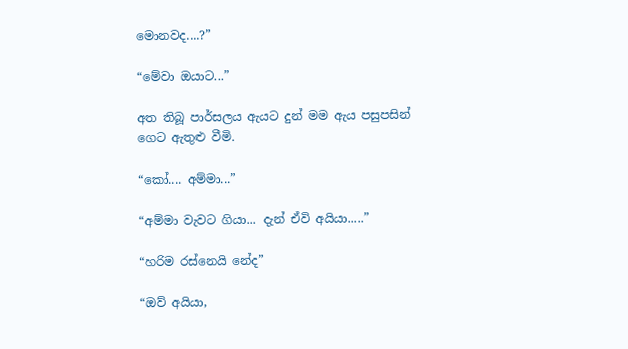මොනවද....?”

“මේවා ඔයාට...”

අත තිබූ පාර්සලය ඇයට දුන් මම ඇය පසුපසින් ගෙට ඇතුළු වීමි.

“කෝ.... අම්මා...”

“අම්මා වැවට ගියා... දැන් ඒවි අයියා.....”

“හරිම රස්නෙයි නේද”

“ඔව් අයියා,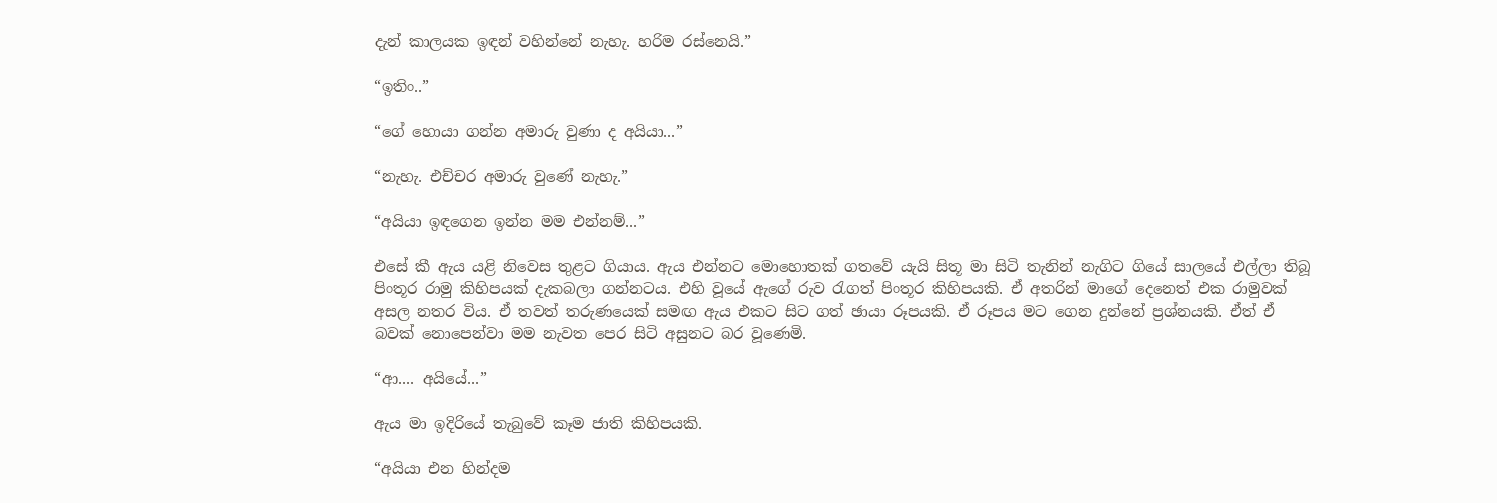දැන් කාලයක ඉඳන් වහින්නේ නැහැ. හරිම රස්නෙයි.”

“ඉතිං..”

“ගේ හොයා ගන්න අමාරු වුණා ද අයියා...”

“නැහැ. එච්චර අමාරු වුණේ නැහැ.”

“අයියා ඉඳගෙන ඉන්න මම එන්නම්...”

එසේ කී ඇය යළි නිවෙස තුළට ගියාය. ඇය එන්නට මොහොතක් ගතවේ යැයි සිතූ මා සිටි තැනින් නැගිට ගියේ සාලයේ එල්ලා තිබූ පිංතූර රාමු කිහිපයක් දැකබලා ගන්නටය. එහි වූයේ ඇගේ රුව රැගත් පිංතූර කිහිපයකි. ඒ අතරින් මාගේ දෙනෙත් එක රාමුවක් අසල නතර විය. ඒ තවත් තරුණයෙක් සමඟ ඇය එකට සිට ගත් ඡායා රූපයකි. ඒ රූපය මට ගෙන දුන්නේ ප්‍රශ්නයකි. ඒත් ඒ බවක් නොපෙන්වා මම නැවත පෙර සිටි අසුනට බර වූණෙමි.

“ආ.... අයියේ...”

ඇය මා ඉදිරියේ තැබුවේ කෑම ජාති කිහිපයකි.

“අයියා එන හින්දම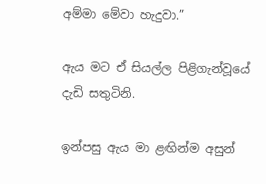අම්මා මේවා හැදුවා.”

ඇය මට ඒ සියල්ල පිළිගැන්වූයේ දැඩි සතුටිනි.

ඉන්පසු ඇය මා ළඟින්ම අසුන්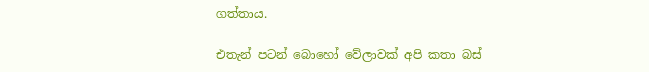ගත්තාය.

එතැන් පටන් බොහෝ වේලාවක් අපි කතා බස්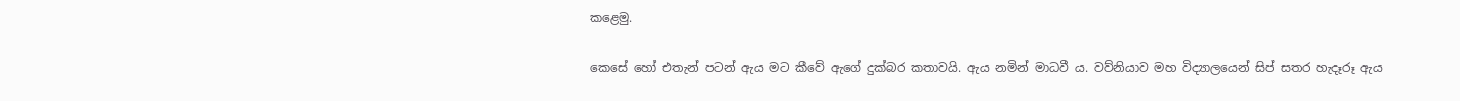කළෙමු.

කෙසේ හෝ එතැන් පටන් ඇය මට කීවේ ඇගේ දුක්බර කතාවයි. ඇය නමින් මාධවී ය. වව්නියාව මහ විද්‍යාලයෙන් සිප් සතර හැදෑරූ ඇය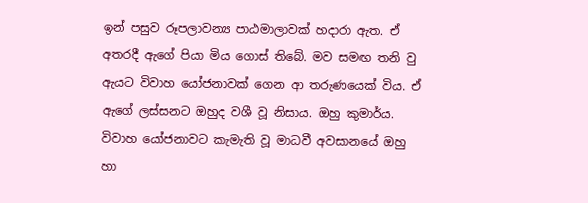ඉන් පසුව රූපලාවන්‍ය පාඨමාලාවක් හදාරා ඇත. ඒ අතරදී ඇගේ පියා මිය ගොස් තිබේ. මව සමඟ තනි වු ඇයට විවාහ යෝජනාවක් ගෙන ආ තරුණයෙක් විය. ඒ ඇගේ ලස්සනට ඔහුද වශී වූ නිසාය. ඔහු කුමාර්ය. විවාහ යෝජනාවට කැමැති වූ මාධවී අවසානයේ ඔහු හා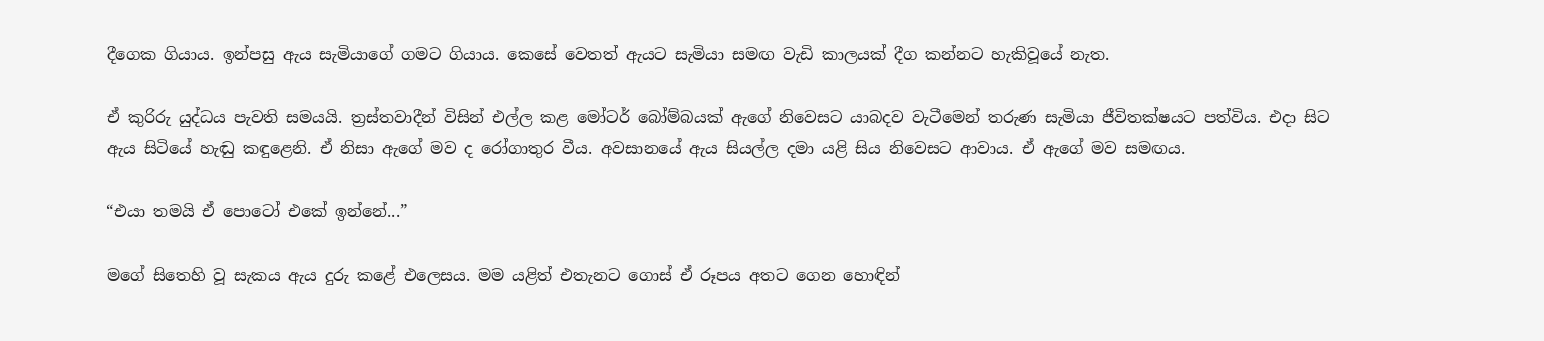දීගෙක ගියාය. ඉන්පසු ඇය සැමියාගේ ගමට ගියාය. කෙසේ වෙතත් ඇයට සැමියා සමඟ වැඩි කාලයක් දීග කන්නට හැකිවූයේ නැත.

ඒ කුරිරු යුද්ධය පැවති සමයයි. ත්‍රස්තවාදීන් විසින් එල්ල කළ මෝටර් බෝම්බයක් ඇගේ නිවෙසට යාබදව වැටීමෙන් තරුණ සැමියා ජීවිතක්ෂයට පත්විය. එදා සිට ඇය සිටියේ හැඬු කඳුළෙනි. ඒ නිසා ඇගේ මව ද රෝගාතුර වීය. අවසානයේ ඇය සියල්ල දමා යළි සිය නිවෙසට ආවාය. ඒ ඇගේ මව සමඟය.

“එයා තමයි ඒ පොටෝ එකේ ඉන්නේ...”

මගේ සිතෙහි වූ සැකය ඇය දුරු කළේ එලෙසය. මම යළිත් එතැනට ගොස් ඒ රූපය අතට ගෙන හොඳින්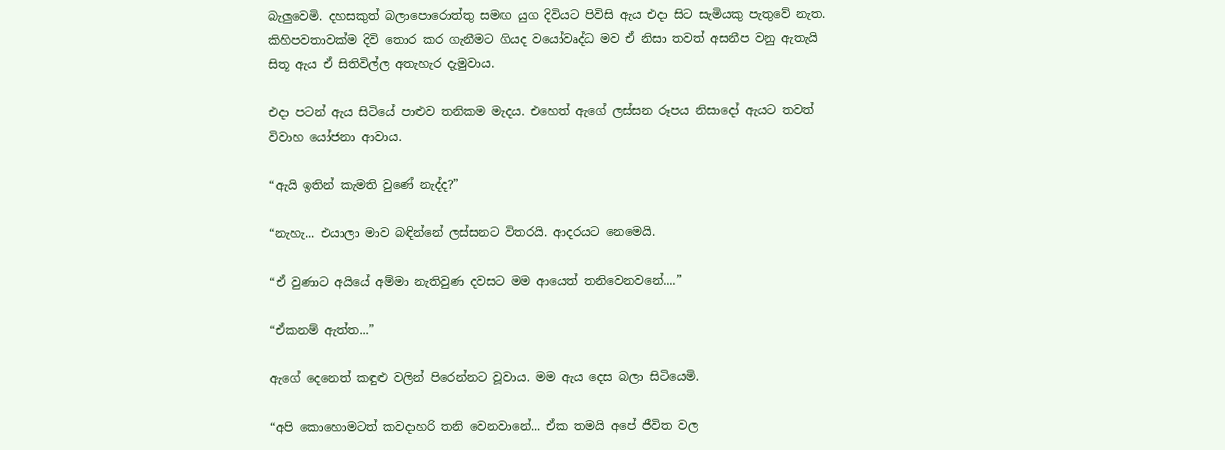බැලුවෙමි. දහසකුත් බලාපොරොත්තු සමඟ යුග දිවියට පිවිසි ඇය එදා සිට සැමියකු පැතුවේ නැත. කිහිපවතාවක්ම දිවි තොර කර ගැනීමට ගියද වයෝවෘද්ධ මව ඒ නිසා තවත් අසනීප වනු ඇතැයි සිතූ ඇය ඒ සිතිවිල්ල අතැහැර දැමුවාය.

එදා පටන් ඇය සිටියේ පාළුව තනිකම මැදය. එහෙත් ඇගේ ලස්සන රූපය නිසාදෝ ඇයට තවත් විවාහ යෝජනා ආවාය.

“ඇයි ඉතින් කැමති වුණේ නැද්ද?”

“නැහැ... එයාලා මාව බඳින්නේ ලස්සනට විතරයි. ආදරයට නෙමෙයි.

“ඒ වුණාට අයියේ අම්මා නැතිවුණ දවසට මම ආයෙත් තනිවෙනවනේ....”

“ඒකනම් ඇත්ත...”

ඇගේ දෙනෙත් කඳුළු වලින් පිරෙන්නට වූවාය. මම ඇය දෙස බලා සිටියෙමි.

“අපි කොහොමටත් කවදාහරි තනි වෙනවානේ... ඒක තමයි අපේ ජීවිත වල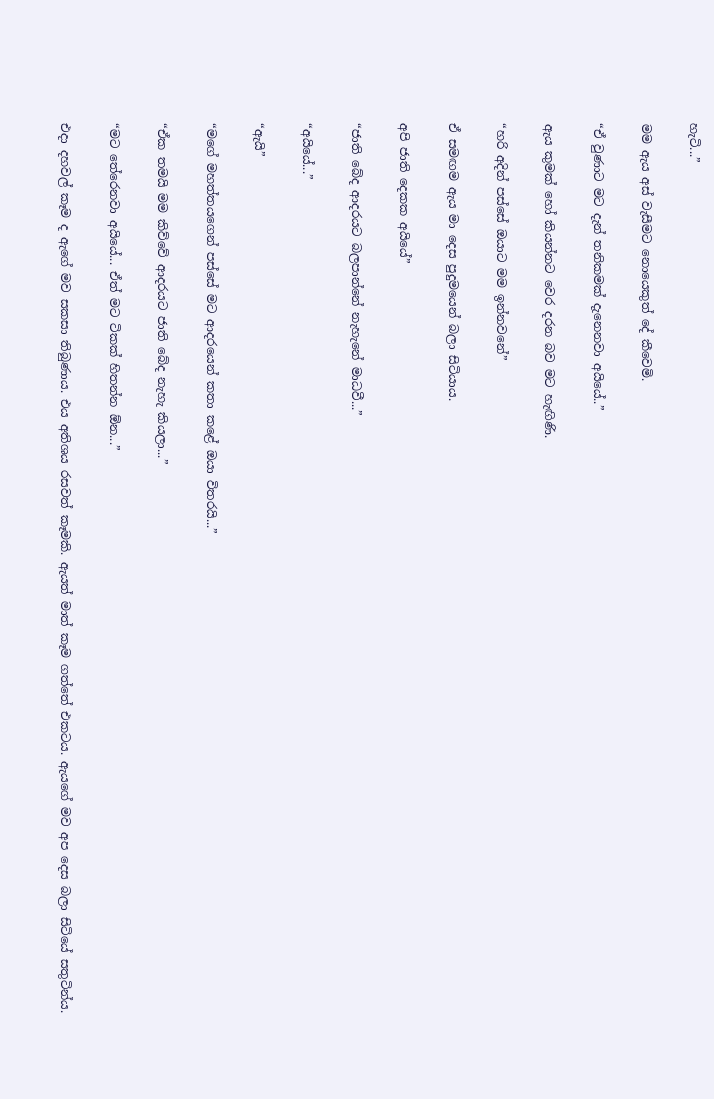හැටි...”

මම ඇය අස් වැසීමට නොයෙකුත් දේ කීවෙමි.

“ඒ වුණාට මට දැන් තනිකමක් දැනෙනවා අයියේ..”

ඇය කුමක් හෝ කියන්නට වෙර දරන බව මට හැඟිණි.

“හරි අදින් පස්සේ ඔයාට මම ඉන්නවනේ”

ඒ සමඟම ඇය මා දෙස පුදුමයෙන් බලා සිටියාය.

අපි ජාති දෙකක අයියේ”

“ජාති බේද ආදරයට බලපාන්නේ නැහැනේ මාධවී...”

“අයියේ...”

“ඇයි”

“මගේ මහත්තයගෙන් පස්සේ මට ආදරයෙන් කතා කළේ ඔයා විතරයි...”

“ඒක තමයි මම කිව්වේ ආදරයට ජාති බේද නැහැ කියලා...”

“මට තේරෙනවා අයියේ... ඒත් මට ටිකක් හිතන්න ඕන...”

එදා දහවල් කෑම ද ඇගේ මව සකසා තිබුණාය. එය අතිශය රසවත් කෑමකි. ඇයත් මාත් කෑම ගත්තේ එකටය. ඇයගේ මව අප දෙස බලා සිටියේ සතුටින්ය.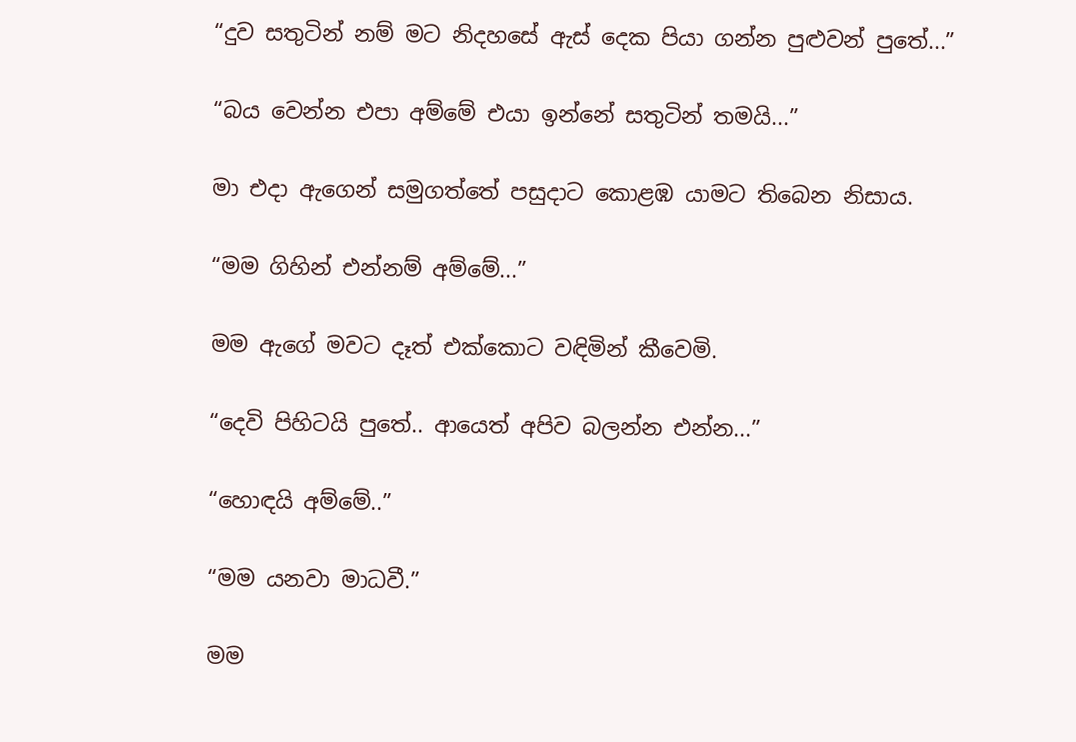“දුව සතුටින් නම් මට නිදහසේ ඇස් දෙක පියා ගන්න පුළුවන් පුතේ...”

“බය වෙන්න එපා අම්මේ එයා ඉන්නේ සතුටින් තමයි...”

මා එදා ඇගෙන් සමුගත්තේ පසුදාට කොළඹ යාමට තිබෙන නිසාය.

“මම ගිහින් එන්නම් අම්මේ...”

මම ඇගේ මවට දෑත් එක්කොට වඳිමින් කීවෙමි.

“දෙවි පිහිටයි පුතේ.. ආයෙත් අපිව බලන්න එන්න...”

“හොඳයි අම්මේ..”

“මම යනවා මාධවී.”

මම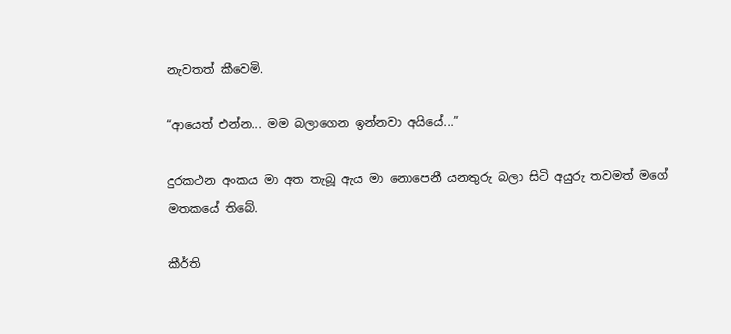නැවතත් කීවෙමි.

“ආයෙත් එන්න... මම බලාගෙන ඉන්නවා අයියේ...”

දුරකථන අංකය මා අත තැබූ ඇය මා නොපෙනී යනතුරු බලා සිටි අයුරු තවමත් මගේ මතකයේ තිබේ.

කීර්ති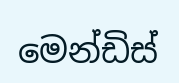මෙන්ඩිස්